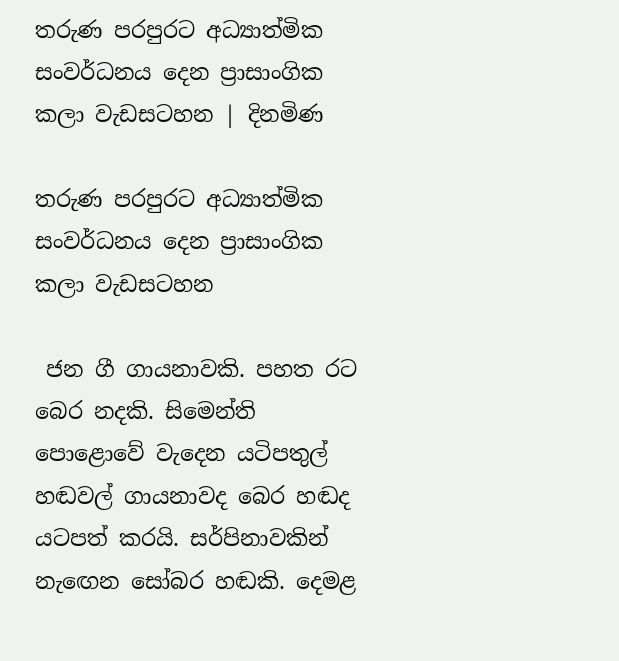තරුණ පරපුරට අධ්‍යාත්මික සංවර්ධනය දෙන ප්‍රාසාංගික කලා වැඩසටහන | දිනමිණ

තරුණ පරපුරට අධ්‍යාත්මික සංවර්ධනය දෙන ප්‍රාසාංගික කලා වැඩසටහන

 ජන ගී ගායනාවකි. පහත රට බෙර නදකි. සිමෙන්ති පොළොවේ වැදෙන යටිපතුල් හඬවල් ගායනාවද බෙර හඬද යටපත් කරයි. සර්පිනාවකින් නැ‍ඟෙන සෝබර හඬකි. දෙමළ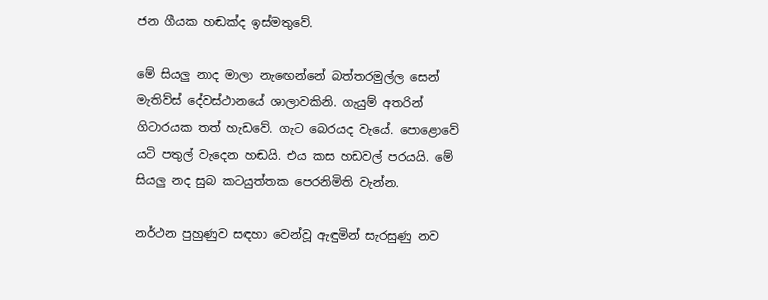ජන ගීයක හඬක්ද ඉස්මතුවේ.

මේ සියලු නාද මාලා නැ‍ඟෙන්නේ බත්තරමුල්ල සෙන් මැතිව්ස් දේවස්ථානයේ ශාලාවකිනි. ගැයුම් අතරින් ගිටාරයක තත් හැඩවේ. ගැට බෙරයද වැයේ. පොළොවේ යටි පතුල් වැදෙන හඬයි. එය කස හඩවල් පරයයි. මේ සියලු නද සුබ කටයුත්තක පෙරනිමිති වැන්න.

නර්ථන පුහුණුව සඳහා වෙන්වූ ඇඳුමින් සැරසුණු නව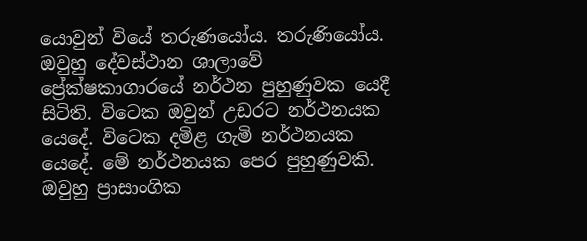යොවුන් වියේ තරුණයෝය. තරුණියෝය. ඔවුහු දේවස්ථාන ශාලාවේ ප්‍රේක්ෂකාගාරයේ නර්ථන පුහුණුවක යෙදී සිටිති. විටෙක ඔවුන් උඩරට නර්ථනයක යෙදේ. විටෙක දමිළ ගැමි නර්ථනයක යෙදේ. මේ නර්ථනයක පෙර පුහුණුවකි. ඔවුහු ප්‍රාසාංගික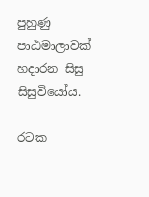පුහුණු පාඨමාලාවක් හදාරන සිසු සිසුවියෝය.

රටක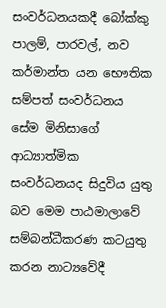සංවර්ධනයකදී බෝක්කු පාලම්, පාරවල්, නව කර්මාන්ත යන භෞතික සම්පත් සංවර්ධනය සේම මිනිසාගේ ආධ්‍යාත්මික සංවර්ධනයද සිදුවිය යුතු බව මෙම පාඨමාලාවේ සම්බන්ධීකරණ කටයුතු කරන නාට්‍යවේදී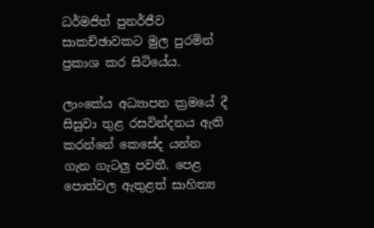ධර්මජිත් පුනර්ජීව සාකච්ඡාවකට මුල පුරමින් ප්‍රකාශ කර සිටියේය.

ලාංකේය අධ්‍යාපන ක්‍රමයේ දී සිසුවා තුළ රසවින්දනය ඇති කරන්නේ කෙසේද යන්න ගැන ගැටලු පවතී. පෙළ පොත්වල ඇතුළත් සාහිත්‍ය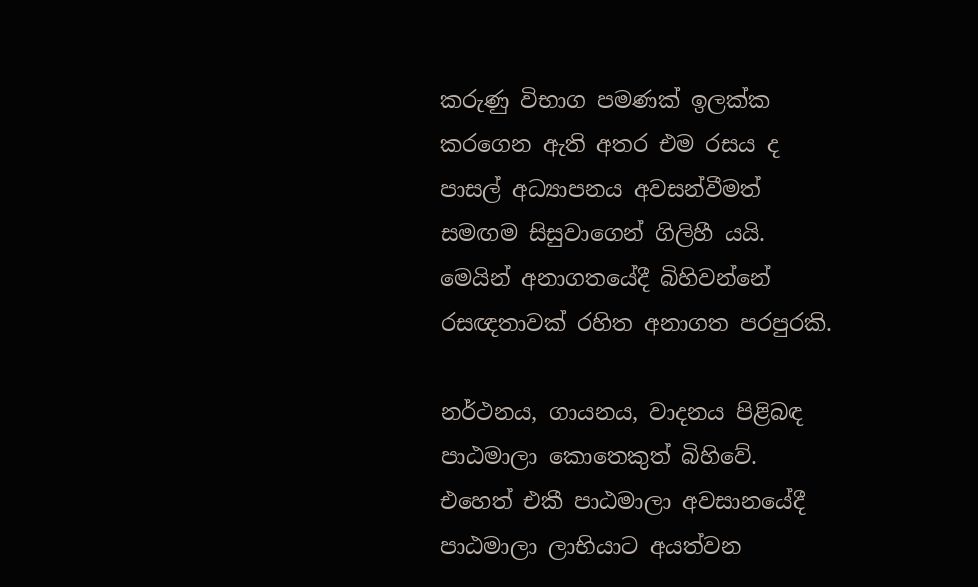කරුණු විභාග පමණක් ඉලක්ක කරගෙන ඇති අතර එම රසය ද පාසල් අධ්‍යාපනය අවසන්වීමත් සමඟම සිසුවාගෙන් ගිලිහී යයි. මෙයින් අනාගතයේදී බිහිවන්නේ රසඥතාවක් රහිත අනාගත පරපුරකි.

නර්ථනය, ගායනය, වාදනය පිළිබඳ පාඨමාලා කොතෙකුත් බිහිවේ. එහෙත් එකී පාඨමාලා අවසානයේදී පාඨමාලා ලාභියාට අයත්වන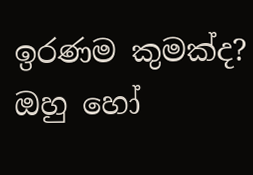ඉරණම කුමක්ද? ඔහු හෝ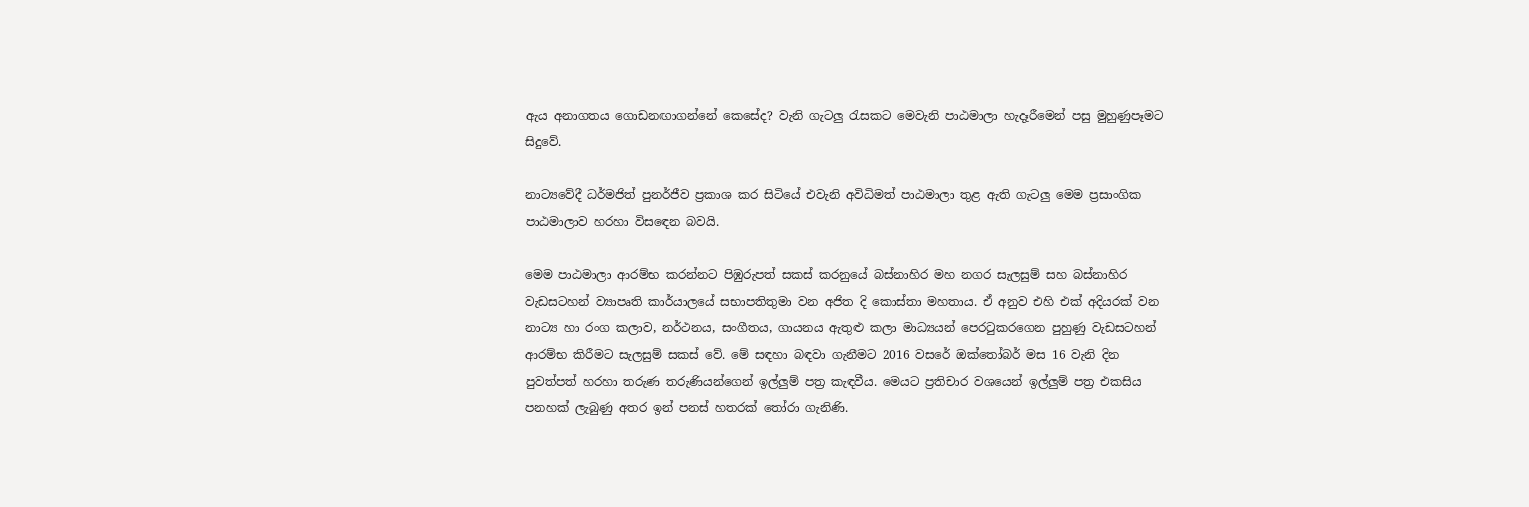ඇය අනාගතය ගොඩනඟාගන්නේ කෙසේද? වැනි ගැටලු රැසකට මෙවැනි පාඨමාලා හැදෑරීමෙන් පසු මුහුණුපෑමට සිදුවේ.

නාට්‍යවේදී ධර්මජිත් පුනර්ජීව ප්‍රකාශ කර සිටියේ එවැනි අවිධිමත් පාඨමාලා තුළ ඇති ගැටලු මෙම ප්‍රසාංගික පාඨමාලාව හරහා විසඳෙන බවයි.

මෙම පාඨමාලා ආරම්භ කරන්නට පිඹුරුපත් සකස් කරනුයේ බස්නාහිර මහ නගර සැලසුම් සහ බස්නාහිර වැඩසටහන් ව්‍යාපෘති කාර්යාලයේ සභාපතිතුමා වන අජිත දි කොස්තා මහතාය. ඒ අනුව එහි එක් අදියරක් වන නාට්‍ය හා රංග කලාව, නර්ථනය, සංගීතය, ගායනය ඇතුළු කලා මාධ්‍යයන් පෙරටුකරගෙන පුහුණු වැඩසටහන් ආරම්භ කිරීමට සැලසුම් සකස් වේ. මේ සඳහා බඳවා ගැනීමට 2016 වසරේ ඔක්තෝබර් මස 16 වැනි දින පුවත්පත් හරහා තරුණ තරුණියන්ගෙන් ඉල්ලුම් පත්‍ර කැඳවීය. මෙයට ප්‍රතිචාර වශයෙන් ඉල්ලුම් පත්‍ර එකසිය පනහක් ලැබුණු අතර ඉන් පනස් හතරක් තෝරා ගැනිණි.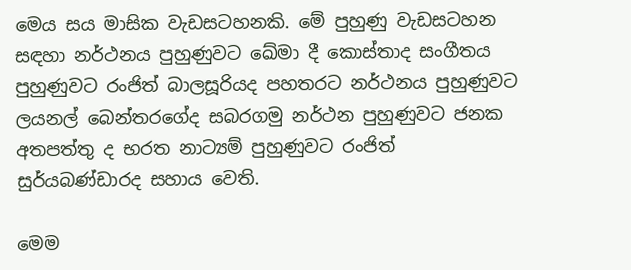මෙය සය මාසික වැඩසටහනකි. මේ පුහුණු වැඩසටහන සඳහා නර්ථනය පුහුණුවට ඛේමා දී කොස්තාද සංගීතය පුහුණුවට රංජිත් බාලසූරියද පහතරට නර්ථනය පුහුණුවට ලයනල් බෙන්තරගේද සබරගමු නර්ථන පුහුණුවට ජනක අතපත්තු ද භරත නාට්‍යම් පුහුණුවට රංජිත් සුර්යබණ්ඩාරද සහාය වෙති.

මෙම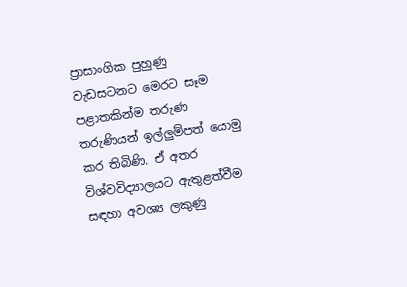ප්‍රාසාංගික පුහුණු වැඩසටනට මෙරට සෑම පළාතකින්ම තරුණ තරුණියන් ඉල්ලුම්පත් යොමු කර තිබිණි. ඒ අතර විශ්වවිද්‍යාලයට ඇතුළත්වීම සඳහා අවශ්‍ය ලකුණු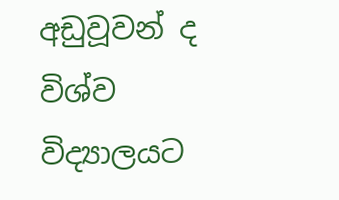අඩුවූවන් ද විශ්ව විද්‍යාලයට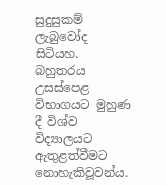සුදුසුකම් ලැබුවෝද සිටියහ. බහුතරය උසස්පෙළ විභාගයට මුහුණ දී විශ්ව විද්‍යාලයට ඇතුළත්වීමට නොහැකිවූවන්ය.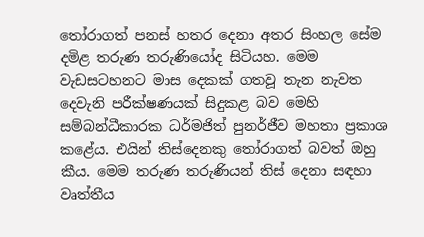තෝරාගත් පනස් හතර දෙනා අතර සිංහල සේම දමිළ තරුණ තරුණියෝද සිටියහ. මෙම වැඩසටහනට මාස දෙකක් ගතවූ තැන නැවත දෙවැනි පරීක්ෂණයක් සිදුකළ බව මෙහි සම්බන්ධීකාරක ධර්මජිත් පුනර්ජීව මහතා ප්‍රකාශ කළේය. එයින් තිස්දෙනකු තෝරාගත් බවත් ඔහු කීය. මෙම තරුණ තරුණියන් තිස් දෙනා සඳහා වෘත්තීය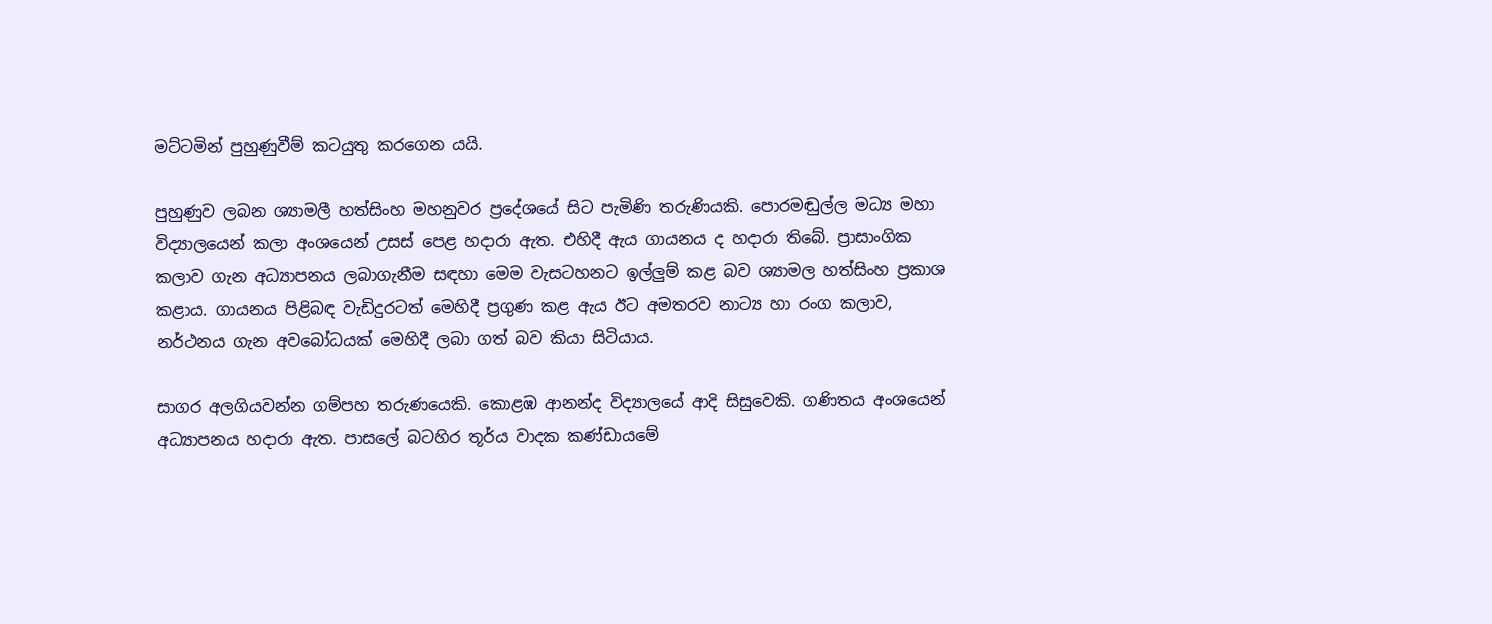මට්ටමින් පුහුණුවීම් කටයුතු කරගෙන යයි.

පුහුණුව ලබන ශ්‍යාමලී හත්සිංහ මහනුවර ප්‍රදේශයේ සිට පැමිණි තරුණියකි. පොරමඬුල්ල මධ්‍ය මහා විද්‍යාලයෙන් කලා අංශයෙන් උසස් පෙළ හදාරා ඇත. එහිදී ඇය ගායනය ද හදාරා තිබේ. ප්‍රාසාංගික කලාව ගැන අධ්‍යාපනය ලබාගැනීම සඳහා මෙම වැසටහනට ඉල්ලුම් කළ බව ශ්‍යාමල හත්සිංහ ප්‍රකාශ කළාය. ගායනය පිළිබඳ වැඩිදුරටත් මෙහිදී ප්‍රගුණ කළ ඇය ඊට අමතරව නාට්‍ය හා රංග කලාව, නර්ථනය ගැන අවබෝධයක් මෙහිදී ලබා ගත් බව කියා සිටියාය.

සාගර අලගියවන්න ගම්පහ තරුණයෙකි. කොළඹ ආනන්ද විද්‍යාලයේ ආදි සිසුවෙකි. ගණිතය අංශයෙන් අධ්‍යාපනය හදාරා ඇත. පාසලේ බටහිර තූර්ය වාදක කණ්ඩාය‍මේ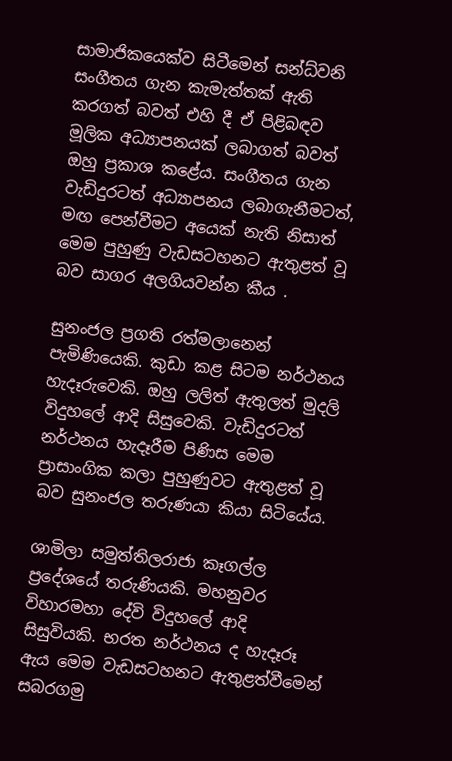සාමාජිකයෙක්ව සිටීමෙන් සන්ධ්වනි සංගීතය ගැන කැමැත්තක් ඇති කරගත් බවත් එහි දී ඒ පිළිබඳව මූලික අධ්‍යාපනයක් ලබාගත් බවත් ඔහු ප්‍රකාශ කළේය. සංගීතය ගැන වැඩිදුරටත් අධ්‍යාපනය ලබාගැනීමටත්, මඟ පෙන්වීමට අයෙක් නැති නිසාත් මෙම පුහුණු වැඩසටහනට ඇතුළත් වූ බව සාගර අලගියවන්න කීය .

සුනංජල ප්‍රගති රත්මලානෙන් පැමිණියෙකි. කුඩා කළ සිටම නර්ථනය හැදෑරුවෙකි. ඔහු ලලිත් ඇතුලත් මුදලි විදුහලේ ආදි සිසුවෙකි. වැඩිදුරටත් නර්ථනය හැදෑරීම පිණිස මෙම ප්‍රාසාංගික කලා පුහුණුවට ඇතුළත් වූ බව සුනංජල තරුණයා කියා සිටියේය.

ශාමිලා සමුත්තිලරාජා කෑගල්ල ප්‍රදේශයේ තරුණියකි. මහනුවර විහාරමහා දේවි විදුහලේ ආදි සිසුවියකි. භරත නර්ථනය ද හැදෑරූ ඇය මෙම වැඩසටහනට ඇතුළත්වීමෙන් සබරගමු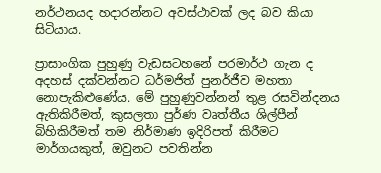නර්ථනයද හදාරන්නට අවස්ථාවක් ලද බව කියා සිටියාය.

ප්‍රාසාංගික පුහුණු වැඩසටහනේ පරමාර්ථ ගැන ද අදහස් දක්වන්නට ධර්මජිත් පුනර්ජීව මහතා නොපැකිළුණේය. මේ පුහුණුවන්නන් තුළ රසවින්දනය ඇතිකිරීමත්, කුසලතා පුර්ණ වෘත්තීය ශිල්පීන් බිහිකිරීමත් තම නිර්මාණ ඉදිරිපත් කිරීමට මාර්ගයකුත්, ඔවුනට පවතින්න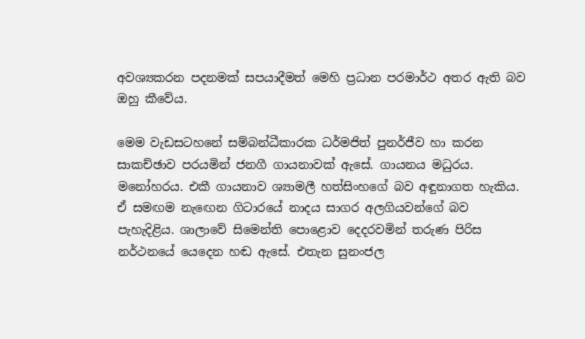අවශ්‍යකරන පදනමක් සපයාදීමත් මෙහි ප්‍රධාන පරමාර්ථ අතර ඇති බව ඔහු කීවේය.

මෙම වැඩසටහනේ සම්බන්ධීකාරක ධර්මජිත් පුනර්ජීව හා කරන සාකච්ඡාව පරයමින් ජනගී ගායනාවක් ඇසේ. ගායනය මධුරය. මනෝහරය. එකී ගායනාව ශ්‍යාමලී හත්සිංහගේ බව අඳුනාගත හැකිය. ඒ සමඟම නැ‍ඟෙන ගිටාරයේ නාදය සාගර අලගියවන්ගේ බව පැහැදිළිය. ශාලාවේ සිමෙන්ති පොළොව දෙදරවමින් තරුණ පිරිස නර්ථනයේ යෙදෙන හඬ ඇ‍සේ. එතැන සුනංජල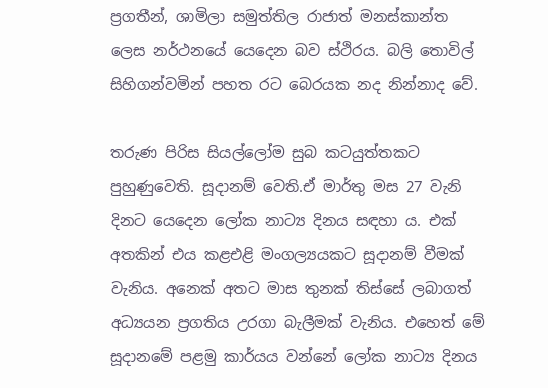ප්‍රගතීන්, ශාමිලා සමුත්තිල රාජාත් මනස්කාන්ත ලෙස නර්ථනයේ යෙදෙන බව ස්ථිරය. බලි තොවිල් සිහිගන්වමින් පහත රට බෙරයක නද නින්නාද වේ.

තරුණ පිරිස සියල්ලෝම සුබ කටයුත්තකට පුහුණුවෙති. සූදානම් වෙති.ඒ මාර්තු මස 27 වැනි දිනට යෙදෙන ලෝක නාට්‍ය දිනය සඳහා ය. එක් අතකින් එය කළඑළි මංගල්‍යයකට සූදානම් වීමක් වැනිය. අනෙක් අතට මාස තුනක් තිස්සේ ලබාගත් අධ්‍යයන ප්‍රගතිය උරගා බැලීමක් වැනිය. එහෙත් මේ සූදානමේ පළමු කාර්යය වන්නේ ලෝක නාට්‍ය දිනය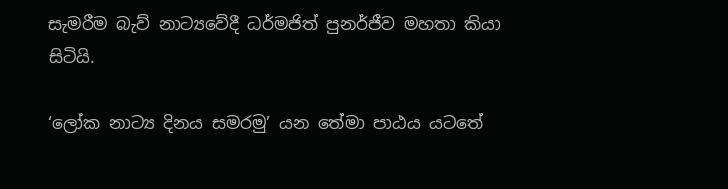සැමරීම බැව් නාට්‍යවේදී ධර්මජිත් පුනර්ජීව මහතා කියා සිටියි.

‘ලෝක නාට්‍ය දිනය සමරමු’ යන තේමා පාඨය යටතේ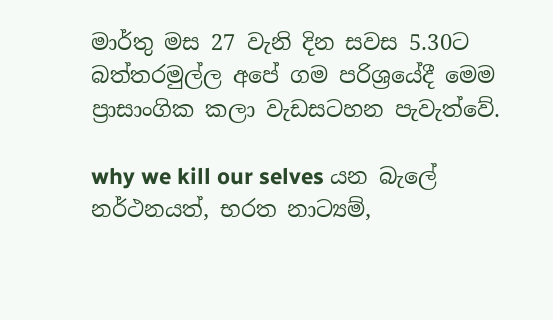මාර්තු මස 27 වැනි දින සවස 5.30ට බත්තරමුල්ල අපේ ගම පරිශ්‍රයේදී මෙම ප්‍රාසාංගික කලා වැඩසටහන පැවැත්වේ.

why we kill our selves යන බැලේ නර්ථනයත්, භරත නාට්‍යම්,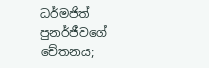ධර්මජිත් පුනර්ජීවගේ චේතනය;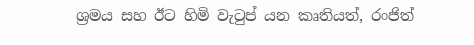ශ්‍රමය සහ ඊට හිමි වැටුප් යන කෘතියත්, රංජිත්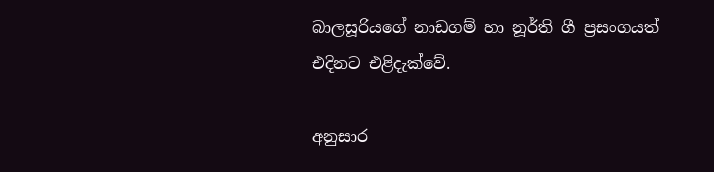බාලසූරියගේ නාඩගම් හා නූර්ති ගී ප්‍රසංගයත් එදිනට එළිදැක්වේ.

අනුසාර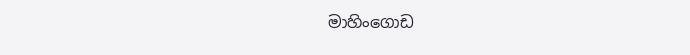මාහිංගොඩ ‍‍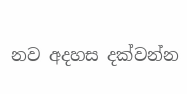නව අදහස දක්වන්න